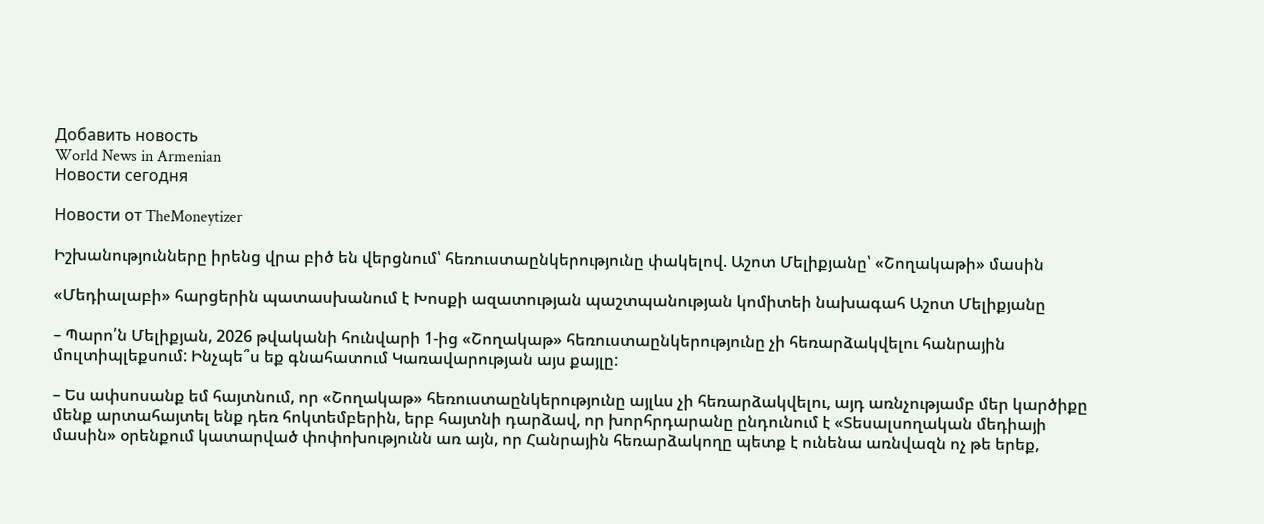Добавить новость
World News in Armenian
Новости сегодня

Новости от TheMoneytizer

Իշխանությունները իրենց վրա բիծ են վերցնում՝ հեռուստաընկերությունը փակելով. Աշոտ Մելիքյանը՝ «Շողակաթի» մասին

«Մեդիալաբի» հարցերին պատասխանում է Խոսքի ազատության պաշտպանության կոմիտեի նախագահ Աշոտ Մելիքյանը

– Պարո՛ն Մելիքյան, 2026 թվականի հունվարի 1-ից «Շողակաթ» հեռուստաընկերությունը չի հեռարձակվելու հանրային մուլտիպլեքսում: Ինչպե՞ս եք գնահատում Կառավարության այս քայլը:

– Ես ափսոսանք եմ հայտնում, որ «Շողակաթ» հեռուստաընկերությունը այլևս չի հեռարձակվելու, այդ առնչությամբ մեր կարծիքը մենք արտահայտել ենք դեռ հոկտեմբերին, երբ հայտնի դարձավ, որ խորհրդարանը ընդունում է «Տեսալսողական մեդիայի մասին» օրենքում կատարված փոփոխությունն առ այն, որ Հանրային հեռարձակողը պետք է ունենա առնվազն ոչ թե երեք,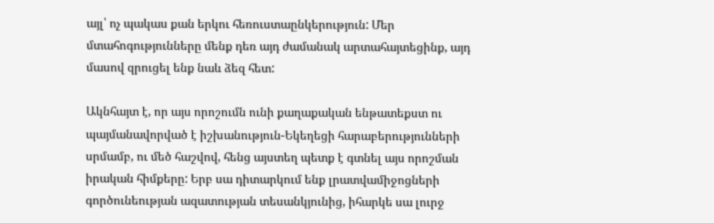այլ՝ ոչ պակաս քան երկու հեռուստաընկերություն: Մեր մտահոգությունները մենք դեռ այդ ժամանակ արտահայտեցինք, այդ մասով զրուցել ենք նաև ձեզ հետ:

Ակնհայտ է, որ այս որոշումն ունի քաղաքական ենթատեքստ ու պայմանավորված է իշխանություն-Եկեղեցի հարաբերությունների սրմամբ, ու մեծ հաշվով, հենց այստեղ պետք է գտնել այս որոշման իրական հիմքերը: Երբ սա դիտարկում ենք լրատվամիջոցների գործունեության ազատության տեսանկյունից, իհարկե սա լուրջ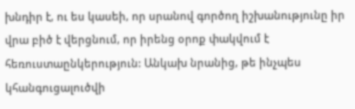խնդիր է, ու ես կասեի, որ սրանով գործող իշխանությունը իր վրա բիծ է վերցնում, որ իրենց օրոք փակվում է հեռուստաընկերություն: Անկախ նրանից, թե ինչպես կհանգուցալուծվի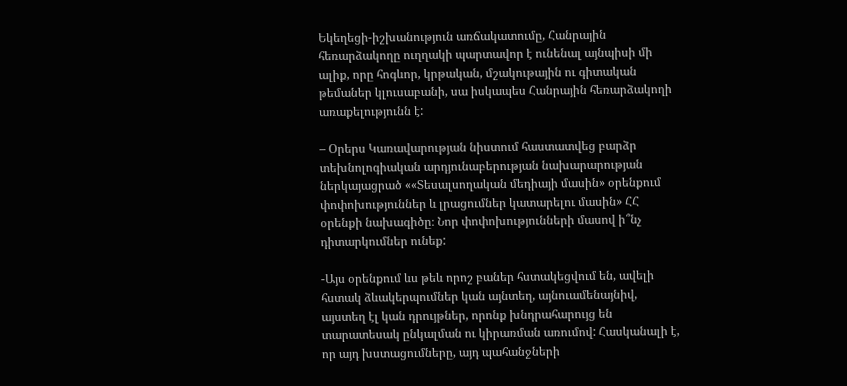Եկեղեցի-իշխանություն առճակատումը, Հանրային հեռարձակողը ուղղակի պարտավոր է ունենալ այնպիսի մի ալիք, որը հոգևոր, կրթական, մշակութային ու գիտական թեմաներ կլուսաբանի, սա իսկապես Հանրային հեռարձակողի առաքելությունն է:

– Օրերս Կառավարության նիստում հաստատվեց բարձր տեխնոլոգիական արդյունաբերության նախարարության ներկայացրած ««Տեսալսողական մեդիայի մասին» օրենքում փոփոխություններ և լրացումներ կատարելու մասին» ՀՀ օրենքի նախագիծը։ Նոր փոփոխությունների մասով ի՞նչ դիտարկումներ ունեք:

-Այս օրենքում ևս թեև որոշ բաներ հստակեցվում են, ավելի հստակ ձևակերպումներ կան այնտեղ, այնուամենայնիվ, այստեղ էլ կան դրույթներ, որոնք խնդրահարույց են տարատեսակ ընկալման ու կիրառման առումով: Հասկանալի է, որ այդ խստացումները, այդ պահանջների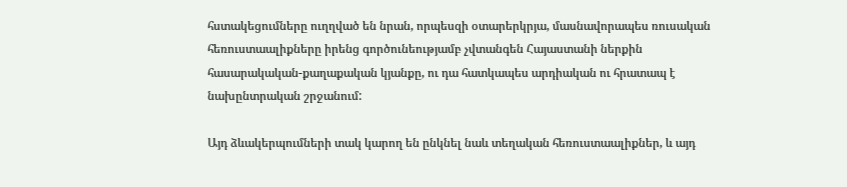հստակեցումները ուղղված են նրան, որպեսզի օտարերկրյա, մասնավորապես ռուսական հեռուստաալիքները իրենց գործունեությամբ չվտանգեն Հայաստանի ներքին հասարակական-քաղաքական կյանքը, ու դա հատկապես արդիական ու հրատապ է նախընտրական շրջանում:

Այդ ձևակերպումների տակ կարող են ընկնել նաև տեղական հեռուստաալիքներ, և այդ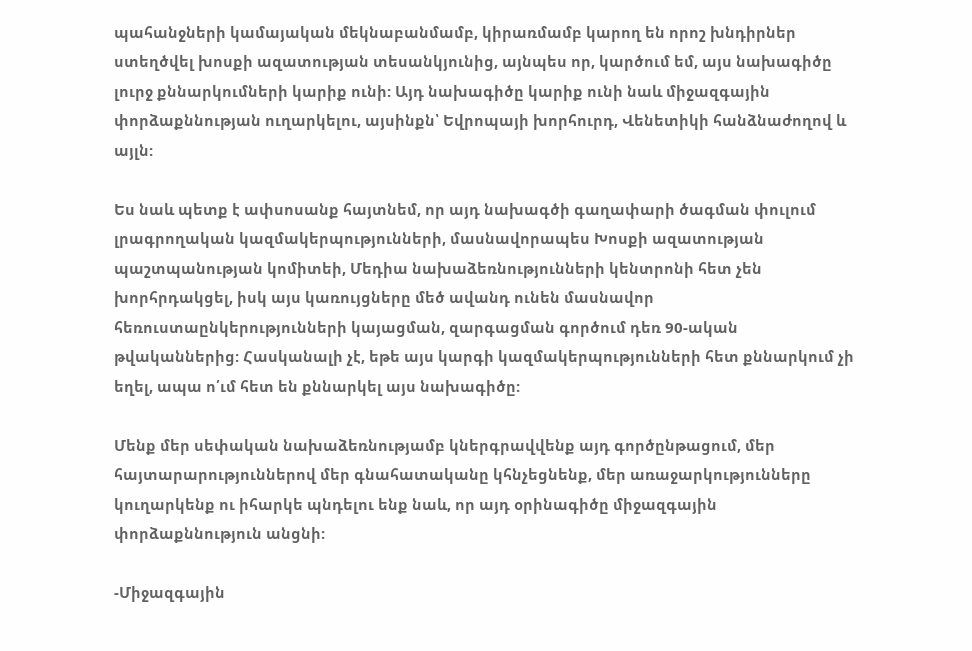պահանջների կամայական մեկնաբանմամբ, կիրառմամբ կարող են որոշ խնդիրներ ստեղծվել խոսքի ազատության տեսանկյունից, այնպես որ, կարծում եմ, այս նախագիծը լուրջ քննարկումների կարիք ունի: Այդ նախագիծը կարիք ունի նաև միջազգային փորձաքննության ուղարկելու, այսինքն՝ Եվրոպայի խորհուրդ, Վենետիկի հանձնաժողով և այլն:

Ես նաև պետք է ափսոսանք հայտնեմ, որ այդ նախագծի գաղափարի ծագման փուլում լրագրողական կազմակերպությունների, մասնավորապես Խոսքի ազատության պաշտպանության կոմիտեի, Մեդիա նախաձեռնությունների կենտրոնի հետ չեն խորհրդակցել, իսկ այս կառույցները մեծ ավանդ ունեն մասնավոր հեռուստաընկերությունների կայացման, զարգացման գործում դեռ 90-ական թվականներից: Հասկանալի չէ, եթե այս կարգի կազմակերպությունների հետ քննարկում չի եղել, ապա ո՛ւմ հետ են քննարկել այս նախագիծը:

Մենք մեր սեփական նախաձեռնությամբ կներգրավվենք այդ գործընթացում, մեր հայտարարություններով մեր գնահատականը կհնչեցնենք, մեր առաջարկությունները կուղարկենք ու իհարկե պնդելու ենք նաև, որ այդ օրինագիծը միջազգային փորձաքննություն անցնի:

-Միջազգային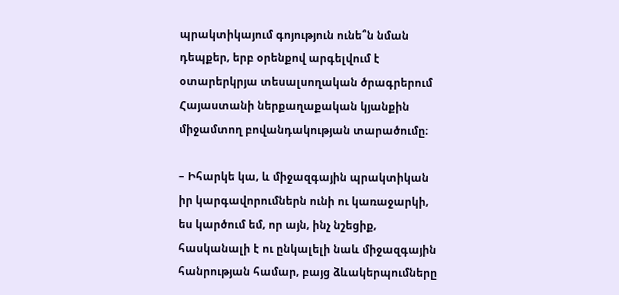պրակտիկայում գոյություն ունե՞ն նման դեպքեր, երբ օրենքով արգելվում է օտարերկրյա տեսալսողական ծրագրերում Հայաստանի ներքաղաքական կյանքին միջամտող բովանդակության տարածումը։

– Իհարկե կա, և միջազգային պրակտիկան իր կարգավորումներն ունի ու կառաջարկի, ես կարծում եմ, որ այն, ինչ նշեցիք, հասկանալի է ու ընկալելի նաև միջազգային հանրության համար, բայց ձևակերպումները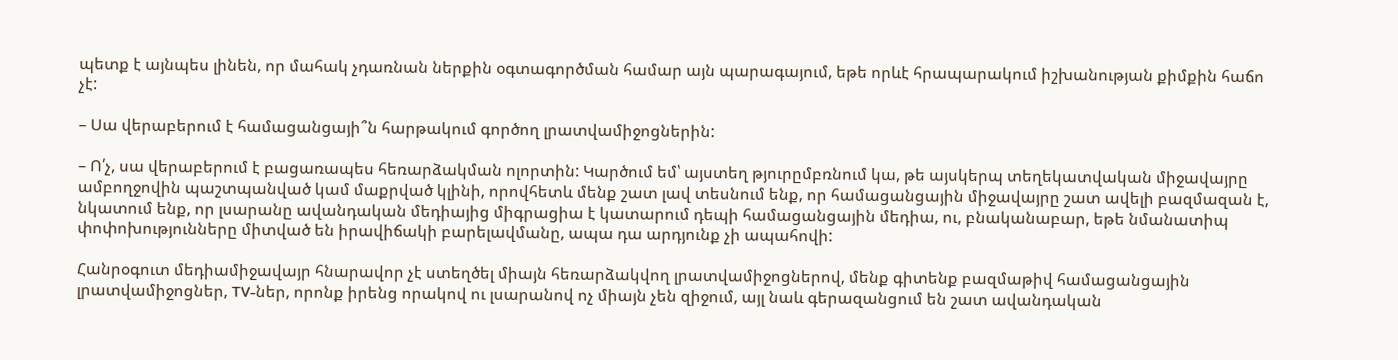պետք է այնպես լինեն, որ մահակ չդառնան ներքին օգտագործման համար այն պարագայում, եթե որևէ հրապարակում իշխանության քիմքին հաճո չէ:

– Սա վերաբերում է համացանցայի՞ն հարթակում գործող լրատվամիջոցներին:

– Ո՛չ, սա վերաբերում է բացառապես հեռարձակման ոլորտին: Կարծում եմ՝ այստեղ թյուրըմբռնում կա, թե այսկերպ տեղեկատվական միջավայրը ամբողջովին պաշտպանված կամ մաքրված կլինի, որովհետև մենք շատ լավ տեսնում ենք, որ համացանցային միջավայրը շատ ավելի բազմազան է, նկատում ենք, որ լսարանը ավանդական մեդիայից միգրացիա է կատարում դեպի համացանցային մեդիա, ու, բնականաբար, եթե նմանատիպ փոփոխությունները միտված են իրավիճակի բարելավմանը, ապա դա արդյունք չի ապահովի:

Հանրօգուտ մեդիամիջավայր հնարավոր չէ ստեղծել միայն հեռարձակվող լրատվամիջոցներով, մենք գիտենք բազմաթիվ համացանցային լրատվամիջոցներ, TV-ներ, որոնք իրենց որակով ու լսարանով ոչ միայն չեն զիջում, այլ նաև գերազանցում են շատ ավանդական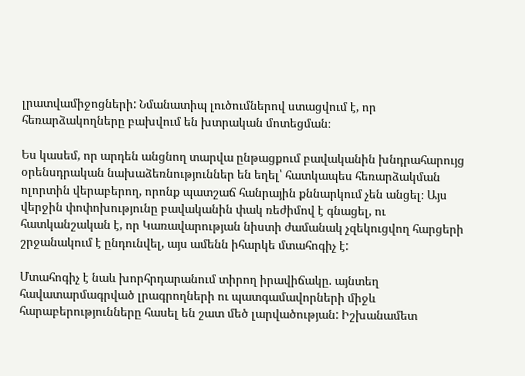լրատվամիջոցների: Նմանատիպ լուծումներով ստացվում է, որ հեռարձակողները բախվում են խտրական մոտեցման։

Ես կասեմ, որ արդեն անցնող տարվա ընթացքում բավականին խնդրահարույց օրենսդրական նախաձեռնություններ են եղել՝ հատկապես հեռարձակման ոլորտին վերաբերող, որոնք պատշաճ հանրային քննարկում չեն անցել։ Այս վերջին փոփոխությունը բավականին փակ ռեժիմով է գնացել, ու հատկանշական է, որ Կառավարության նիստի ժամանակ չզեկուցվող հարցերի շրջանակում է ընդունվել, այս ամենն իհարկե մտահոգիչ է:

Մտահոգիչ է նաև խորհրդարանում տիրող իրավիճակը. այնտեղ հավատարմագրված լրագրողների ու պատգամավորների միջև հարաբերությունները հասել են շատ մեծ լարվածության: Իշխանամետ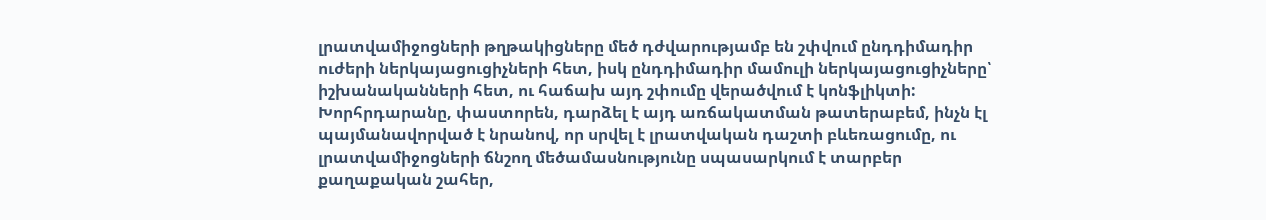լրատվամիջոցների թղթակիցները մեծ դժվարությամբ են շփվում ընդդիմադիր ուժերի ներկայացուցիչների հետ, իսկ ընդդիմադիր մամուլի ներկայացուցիչները՝ իշխանականների հետ, ու հաճախ այդ շփումը վերածվում է կոնֆլիկտի: Խորհրդարանը, փաստորեն, դարձել է այդ առճակատման թատերաբեմ, ինչն էլ պայմանավորված է նրանով, որ սրվել է լրատվական դաշտի բևեռացումը, ու լրատվամիջոցների ճնշող մեծամասնությունը սպասարկում է տարբեր քաղաքական շահեր,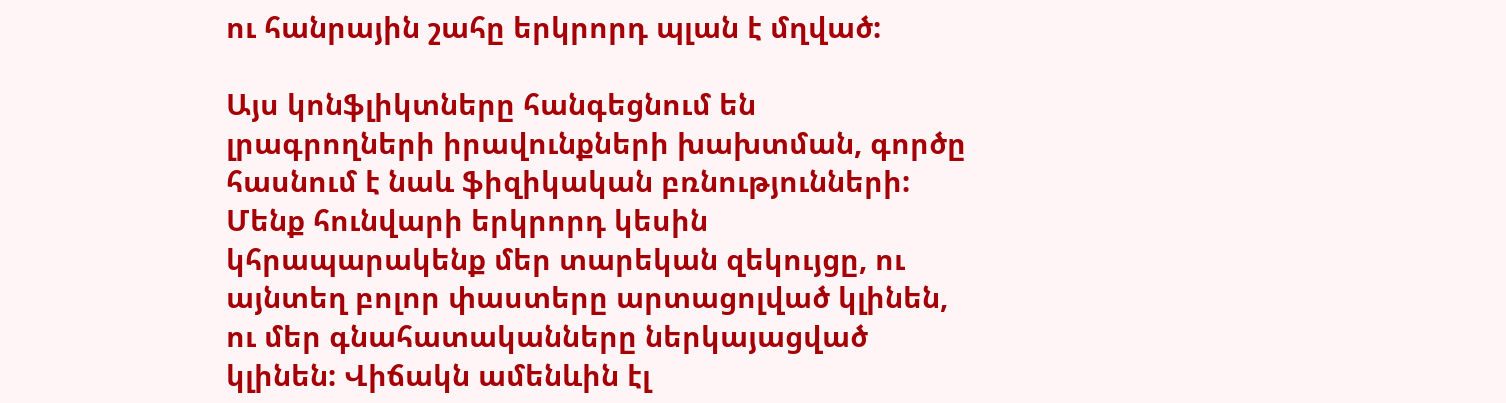ու հանրային շահը երկրորդ պլան է մղված:

Այս կոնֆլիկտները հանգեցնում են լրագրողների իրավունքների խախտման, գործը հասնում է նաև ֆիզիկական բռնությունների: Մենք հունվարի երկրորդ կեսին կհրապարակենք մեր տարեկան զեկույցը, ու այնտեղ բոլոր փաստերը արտացոլված կլինեն, ու մեր գնահատականները ներկայացված կլինեն: Վիճակն ամենևին էլ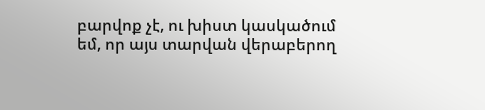բարվոք չէ, ու խիստ կասկածում եմ, որ այս տարվան վերաբերող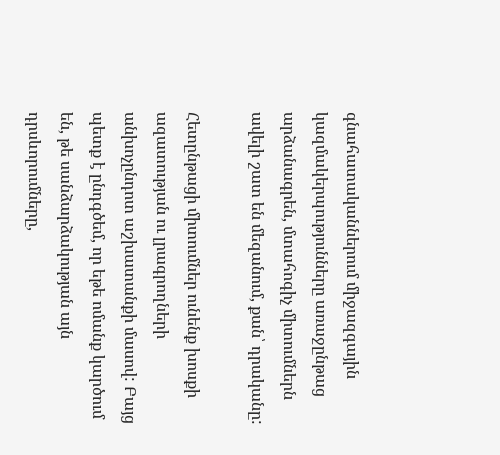գնահատականներում միջազգային կազմակերպությունները առաջընթաց արձանագրեն, մտահոգիչ միտումներն ավելի շատ են մեզանում, քան՝ դրականը:

Հետընթացի միտումներ ունենք խոսքի ազատության ու լրագրողների անխոչընդոտ աշխատանքի մասով: Բայց պետք է ընդգծեմ, որ եթե ոմանք կարծում են, թե սանձարձակության այն դրսևորումները,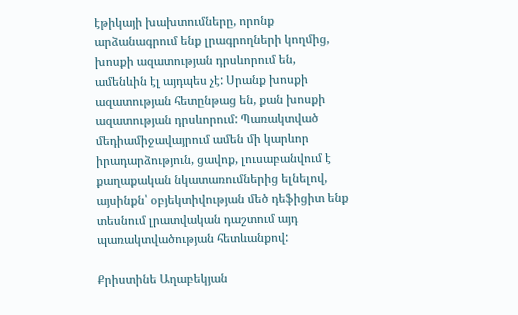էթիկայի խախտումները, որոնք արձանագրում ենք լրագրողների կողմից, խոսքի ազատության դրսևորում են, ամենևին էլ այդպես չէ: Սրանք խոսքի ազատության հետընթաց են, քան խոսքի ազատության դրսևորում: Պառակտված մեդիամիջավայրում ամեն մի կարևոր իրադարձություն, ցավոք, լուսաբանվում է քաղաքական նկատառումներից ելնելով, այսինքն՝ օբյեկտիվության մեծ դեֆիցիտ ենք տեսնում լրատվական դաշտում այդ պառակտվածության հետևանքով:

Քրիստինե Աղաբեկյան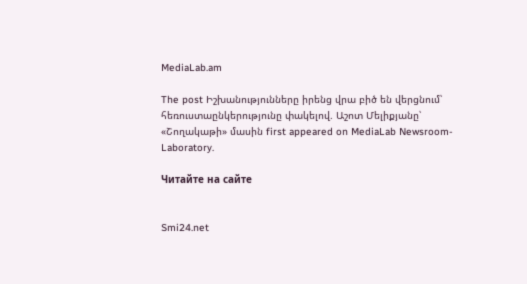MediaLab.am

The post Իշխանությունները իրենց վրա բիծ են վերցնում՝ հեռուստաընկերությունը փակելով. Աշոտ Մելիքյանը՝ «Շողակաթի» մասին first appeared on MediaLab Newsroom-Laboratory.

Читайте на сайте


Smi24.net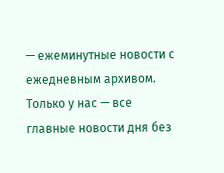— ежеминутные новости с ежедневным архивом. Только у нас — все главные новости дня без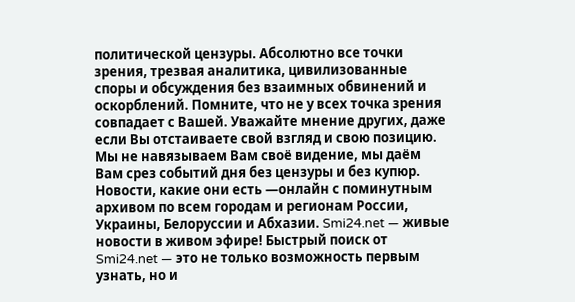политической цензуры. Абсолютно все точки зрения, трезвая аналитика, цивилизованные споры и обсуждения без взаимных обвинений и оскорблений. Помните, что не у всех точка зрения совпадает с Вашей. Уважайте мнение других, даже если Вы отстаиваете свой взгляд и свою позицию. Мы не навязываем Вам своё видение, мы даём Вам срез событий дня без цензуры и без купюр. Новости, какие они есть —онлайн с поминутным архивом по всем городам и регионам России, Украины, Белоруссии и Абхазии. Smi24.net — живые новости в живом эфире! Быстрый поиск от Smi24.net — это не только возможность первым узнать, но и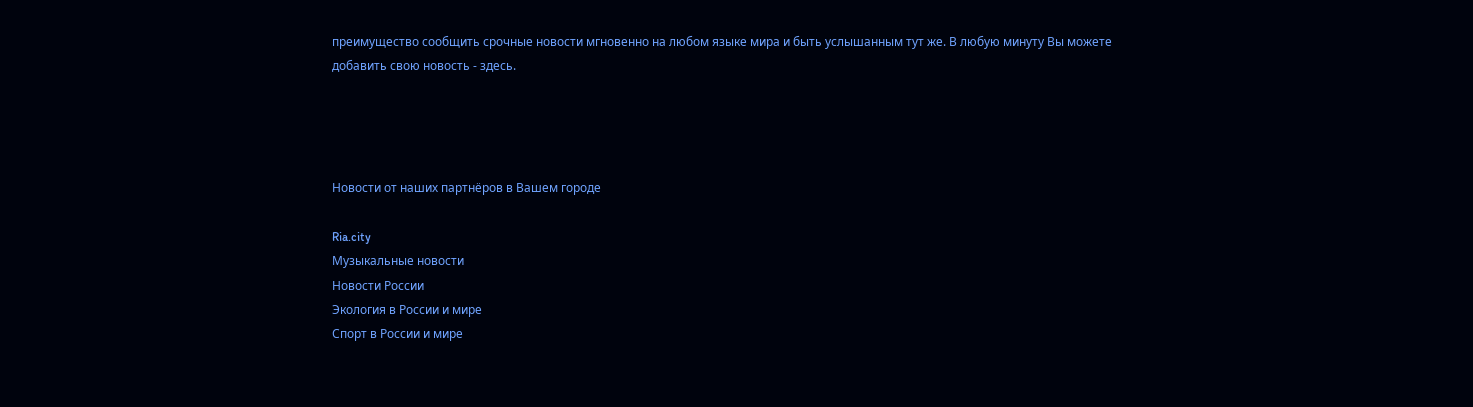преимущество сообщить срочные новости мгновенно на любом языке мира и быть услышанным тут же. В любую минуту Вы можете добавить свою новость - здесь.




Новости от наших партнёров в Вашем городе

Ria.city
Музыкальные новости
Новости России
Экология в России и мире
Спорт в России и мире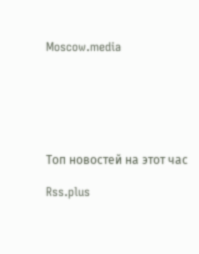Moscow.media






Топ новостей на этот час

Rss.plus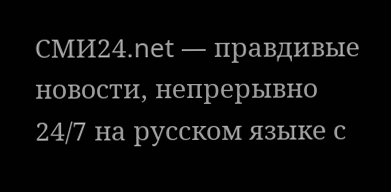СМИ24.net — правдивые новости, непрерывно 24/7 на русском языке с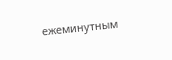ежеминутным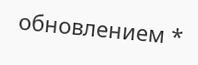обновлением *